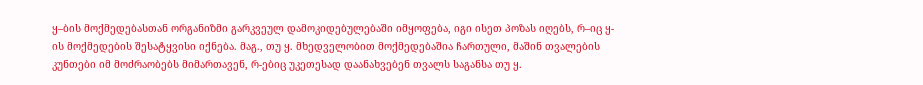ყ–ბის მოქმედებასთან ორგანიზმი გარკვეულ დამოკიდებულებაში იმყოფება, იგი ისეთ პოზას იღებს, რ–იც ყ-ის მოქმედების შესატყვისი იქნება. მაგ., თუ ყ. მხედველობით მოქმედებაშია ჩართული, მაშინ თვალების კუნთები იმ მოძრაობებს მიმართავენ, რ-ებიც უკეთესად დაანახვებენ თვალს საგანსა თუ ყ.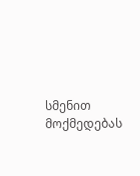სმენით მოქმედებას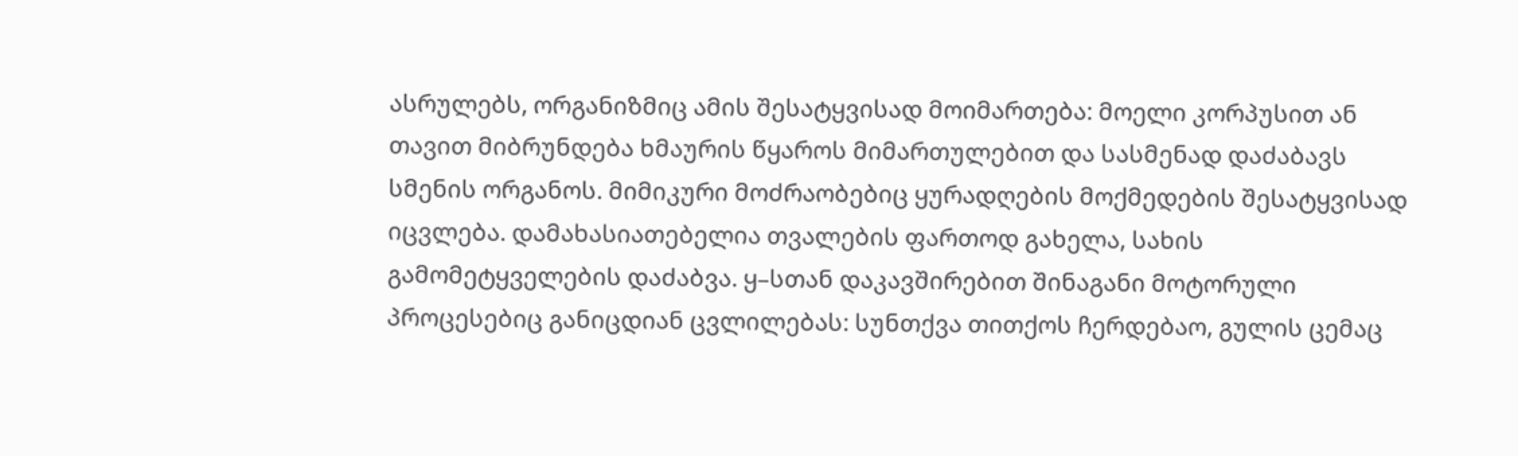ასრულებს, ორგანიზმიც ამის შესატყვისად მოიმართება: მოელი კორპუსით ან თავით მიბრუნდება ხმაურის წყაროს მიმართულებით და სასმენად დაძაბავს სმენის ორგანოს. მიმიკური მოძრაობებიც ყურადღების მოქმედების შესატყვისად იცვლება. დამახასიათებელია თვალების ფართოდ გახელა, სახის გამომეტყველების დაძაბვა. ყ–სთან დაკავშირებით შინაგანი მოტორული პროცესებიც განიცდიან ცვლილებას: სუნთქვა თითქოს ჩერდებაო, გულის ცემაც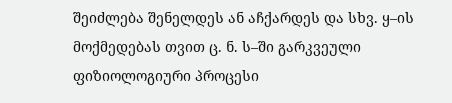შეიძლება შენელდეს ან აჩქარდეს და სხვ. ყ–ის მოქმედებას თვით ც. ნ. ს–ში გარკვეული ფიზიოლოგიური პროცესი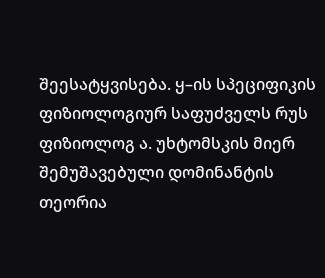შეესატყვისება. ყ–ის სპეციფიკის ფიზიოლოგიურ საფუძველს რუს ფიზიოლოგ ა. უხტომსკის მიერ შემუშავებული დომინანტის თეორია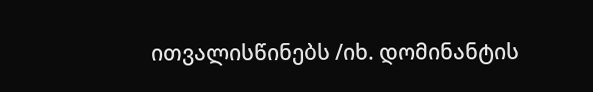ითვალისწინებს /იხ. დომინანტის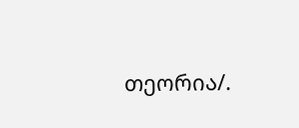თეორია/.